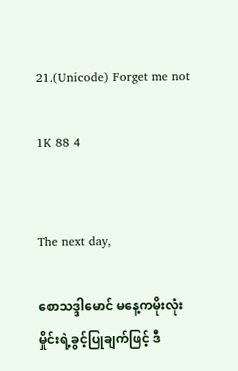21.(Unicode) Forget me not

1K 88 4


The next day,

စောသဒ္ဒါမောင် မနေ့ကမိုးလုံးမှိုင်းရဲ့ခွင့်ပြုချက်ဖြင့် ဒီ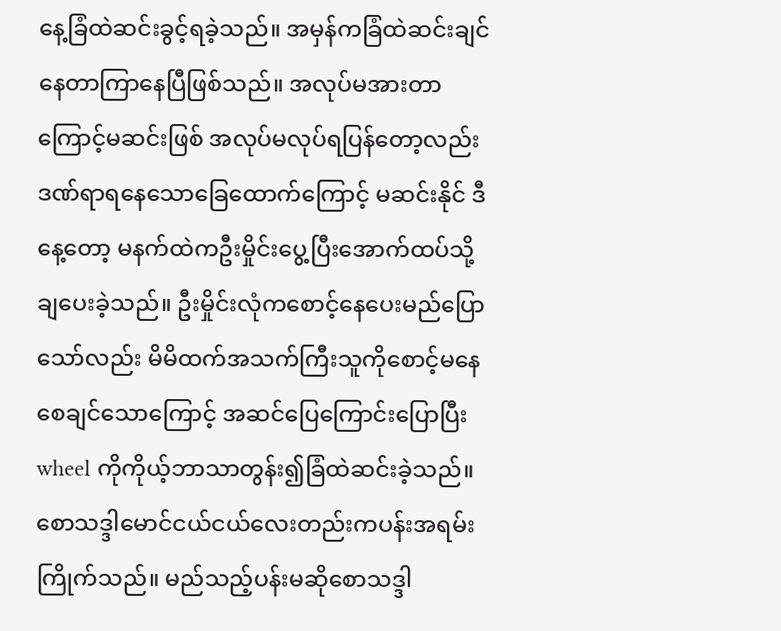နေ့ခြံထဲဆင်းခွင့်ရခဲ့သည်။ အမှန်ကခြံထဲဆင်းချင်နေတာကြာနေပြီဖြစ်သည်။ အလုပ်မအားတာကြောင့်မဆင်းဖြစ် အလုပ်မလုပ်ရပြန်တော့လည်း ဒဏ်ရာရနေသောခြေထောက်ကြောင့် မဆင်းနိုင် ဒီနေ့တော့ မနက်ထဲကဦးမှိုင်းပွေ့ပြီးအောက်ထပ်သို့ချပေးခဲ့သည်။ ဦးမှိုင်းလုံကစောင့်နေပေးမည်ပြောသော်လည်း မိမိထက်အသက်ကြီးသူကိုစောင့်မနေစေချင်သောကြောင့် အဆင်ပြေကြောင်းပြောပြီး wheel ကိုကိုယ့်ဘာသာတွန်း၍ခြံထဲဆင်းခဲ့သည်။ စောသဒ္ဒါမောင်ငယ်ငယ်လေးတည်းကပန်းအရမ်းကြိုက်သည်။ မည်သည့်ပန်းမဆိုစောသဒ္ဒါ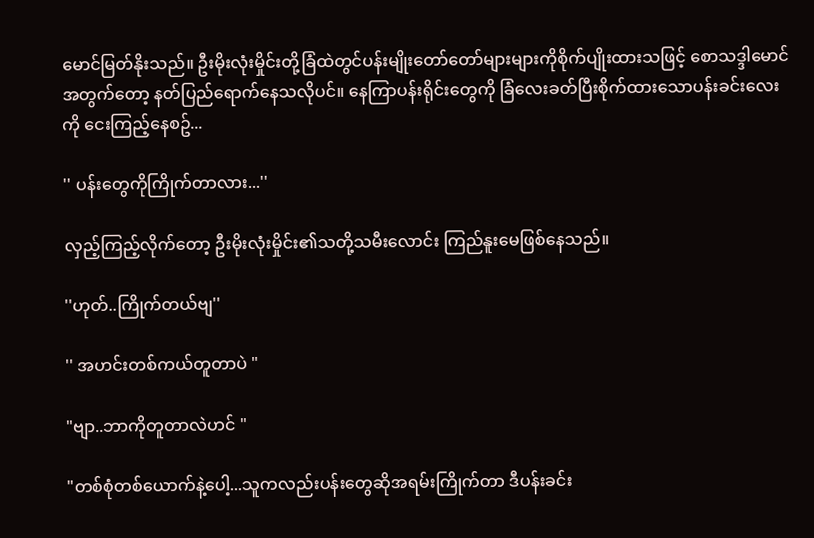မောင်မြတ်နိုးသည်။ ဦးမိုးလုံးမှိုင်းတို့ခြံထဲတွင်ပန်းမျိုးတော်တော်များများကိုစိုက်ပျိုးထားသဖြင့် စောသဒ္ဒါမောင်အတွက်တော့ နတ်ပြည်ရောက်နေသလိုပင်။ နေကြာပန်းရိုင်းတွေကို ခြံလေးခတ်ပြီးစိုက်ထားသောပန်းခင်းလေးကို ငေးကြည့်နေစဥ်...

'' ပန်းတွေကိုကြိုက်တာလား...''

လှည့်ကြည့်လိုက်တော့ ဦးမိုးလုံးမှိုင်း၏သတို့သမီးလောင်း ကြည်နူးမေဖြစ်နေသည်။

''ဟုတ်..ကြိုက်တယ်ဗျ''

'' အဟင်းတစ်ကယ်တူတာပဲ "

"ဗျာ..ဘာကိုတူတာလဲဟင် "

"တစ်စုံတစ်ယောက်နဲ့ပေါ့...သူကလည်းပန်းတွေဆိုအရမ်းကြိုက်တာ ဒီပန်းခင်း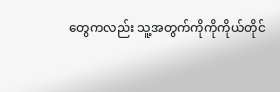တွေကလည်း သူ့အတွက်ကိုကိုကိုယ်တိုင်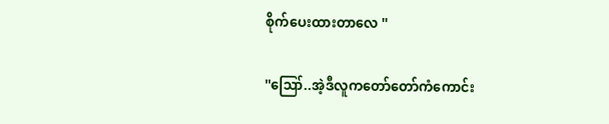စိုက်ပေးထားတာလေ ''

''ဪ..အဲ့ဒီလူကတော်တော်ကံကောင်း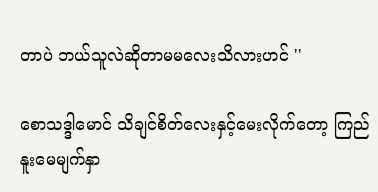တာပဲ ဘယ်သူလဲဆိုတာမမလေးသိလားဟင် ''

စောသဒ္ဒါမောင် သိချင်စိတ်လေးနှင့်မေးလိုက်တော့ ကြည်နူးမေမျက်နှာ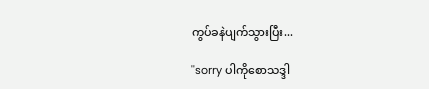ကွပ်ခနဲပျက်သွားပြီး...

''sorry ပါကိုစောသဒ္ဒါ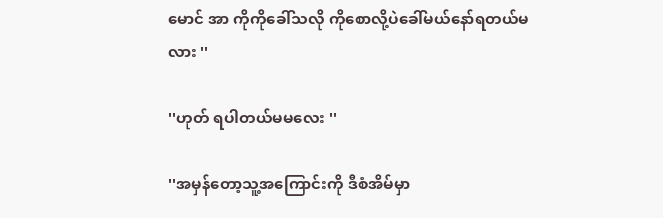မောင် အာ ကိုကိုခေါ်သလို ကိုစောလို့ပဲခေါ်မယ်နော်ရတယ်မလား ''

''ဟုတ် ရပါတယ်မမလေး ''

''အမှန်တော့သူ့အကြောင်းကို ဒီစံအိမ်မှာ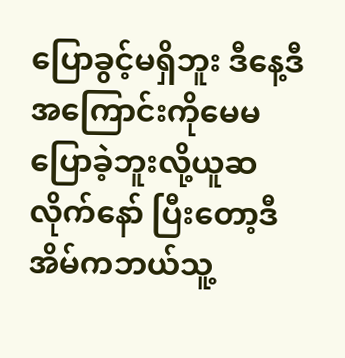ပြောခွင့်မရှိဘူး ဒီနေ့ဒီအကြောင်းကိုမေမပြောခဲ့ဘူးလို့ယူဆလိုက်နော် ပြီးတော့ဒီအိမ်ကဘယ်သူ့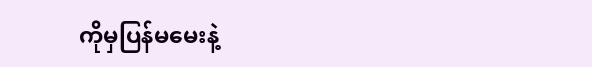ကိုမှပြန်မမေးနဲ့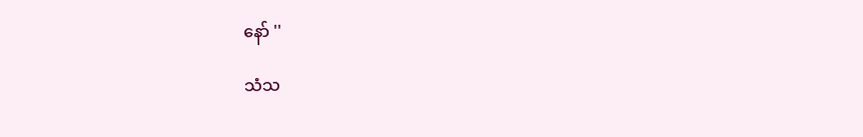နော် ''

သံသ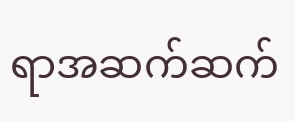ရာအဆက်ဆက်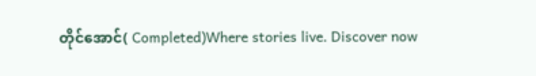တိုင်အောင်( Completed)Where stories live. Discover now